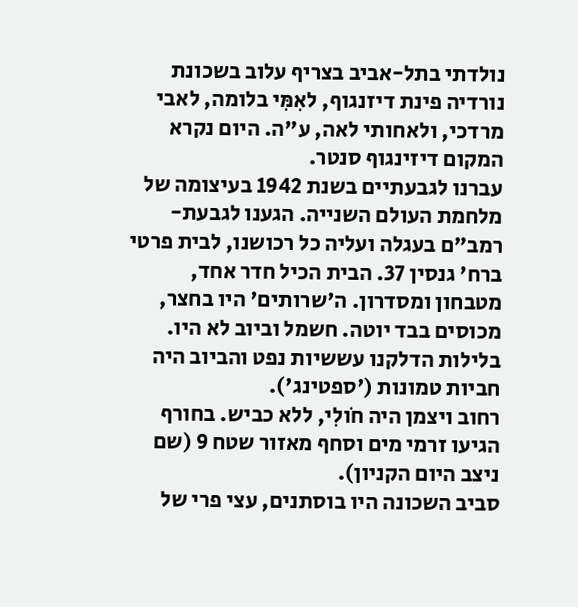נולדתי בתל-אביב בצריף עלוב בשכונת נורדיה פינת דיזנגוף, לאִמִּי בלומה, לאבי מרדכי, ולאחותי לאה, ע"ה. היום נקרא המקום דיזינגוף סנטר.
עברנו לגבעתיים בשנת 1942 בעיצומה של מלחמת העולם השנייה. הגענו לגבעת-רמב"ם בעגלה ועליה כל רכושנו, לבית פרטי ברח' גנסין 37. הבית הכיל חדר אחד, מטבחון ומסדרון. ה'שרותים' היו בחצר, מכוסים בבד יוטה. חשמל וביוב לא היו. בלילות הדלקנו עששיות נפט והביוב היה חביות טמונות ('ספטינג').
רחוב ויצמן היה חֹולִי, ללא כביש. בחורף הגיעו זרמי מים וסחף מאזור שטח 9 (שם ניצב היום הקניון).
סביב השכונה היו בוסתנים, עצי פרי של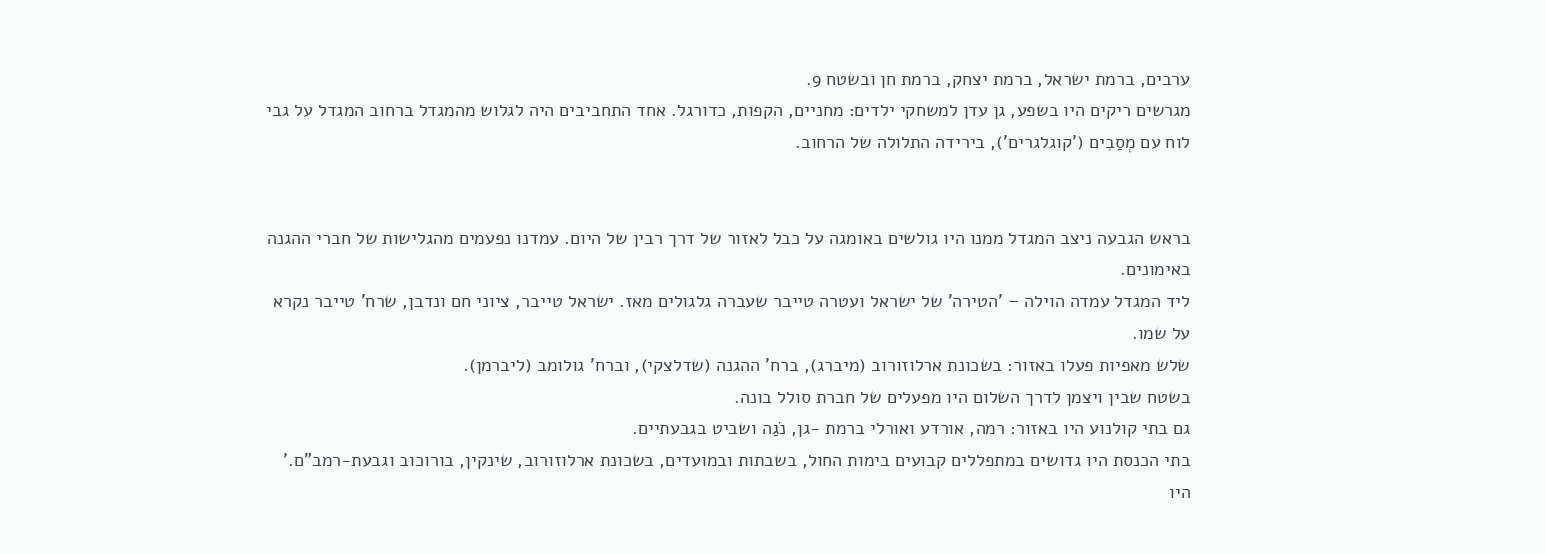ערבים, ברמת ישראל, ברמת יצחק, ברמת חן ובשטח 9.
מגרשים ריקים היו בשפע, גן עדן למשחקי ילדים: מחניים, הקפות, כדורגל. אחד התחביבים היה לגלוש מהמגדל ברחוב המגדל על גבי לוח עם מְסַבִים ('קוגלגרים'), בירידה התלולה של הרחוב.


בראש הגבעה ניצב המגדל ממנו היו גולשים באומגה על כבל לאזור של דרך רבין של היום. עמדנו נפעמים מהגלישות של חברי ההגנה באימונים.
ליד המגדל עמדה הוילה – 'הטירה' של ישראל ועטרה טייבר שעברה גלגולים מאז. ישראל טייבר, ציוני חם ונדבן, שרח' טייבר נקרא על שמו.
שלש מאפיות פעלו באזור: בשכונת ארלוזורוב (מיברג), ברח' ההגנה (שדלצקי), וברח' גולומב (ליברמן).
בשטח שבין ויצמן לדרך השלום היו מפעלים של חברת סולל בונה.
גם בתי קולנוע היו באזור: רמה, אורדע ואורלי ברמת -גן, נֹגַה ושביט בגבעתיים.
בתי הכנסת היו גדושים במתפללים קבועים בימות החול, בשבתות ובמועדים, בשכונת ארלוזורוב, שינקין, בורוכוב וגבעת-רמב"ם.'
היו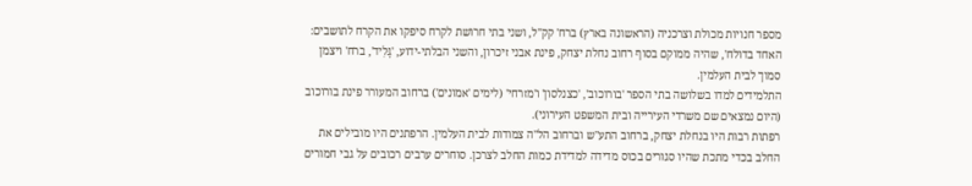מספר חנויות מכולת וצרכניה (הראשונה בארץ) ברח' קק"ל, ושני בתי חרושת לקרח סיפקו את הקרח לתושבים: האחד בדולח', שהיה ממוקם בסוף רחוב נחלת יצחק, פינת אבני זיכרון, והשני הבלתי-ידוע, 'גׇּלִיד', ברח' ויצמן סמוך לבית העלמין.
התלמידים למדו בשלושה בתי הספר 'בורוכוב', 'כצנלסון' ו'מזרחי' (לימים 'אמונים') ברחוב המעורר פינת בורוכוב (היום נמצאים שם משרדי העירייה ובית המשפט העירוני).
רפתות רבות היו בנחלת יצחק, ברחוב התע"ש וברחוב הל"ה צמודות לבית העלמין. הרפתנים היו מובילים את החלב בכדי מתכת שהיו סגורים בכוס מדידה למדידת כמות החלב לצרכן. סוחרים ערבים רכובים על גבי חמורים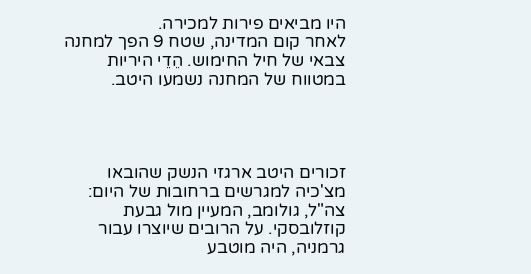היו מביאים פירות למכירה.
לאחר קום המדינה, שטח 9 הפך למחנה צבאי של חיל החימוש. הֵדֵי היריות במטווח של המחנה נשמעו היטב.




זכורים היטב ארגזי הנשק שהובאו מצ'כיה למגרשים ברחובות של היום: צה"ל, גולומב, המעיין מול גבעת קוזלובסקי. על הרובים שיוצרו עבור גרמניה, היה מוטבע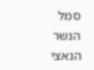סמל הנשר הנאצי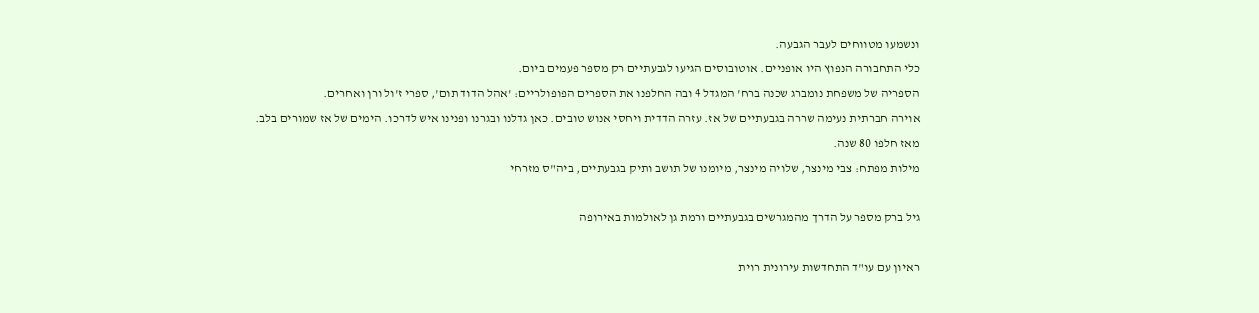ונשמעו מטווחים לעבר הגבעה.
כלי התחבורה הנפוץ היו אופניים. אוטובוסים הגיעו לגבעתיים רק מספר פעמים ביום.
הספריה של משפחת נומברג שכנה ברח' המגדל 4 ובה החלפנו את הספרים הפופולריים: 'אהל הדוד תום', ספרי ז'ול ורן ואחרים.
אוירה חברתית נעימה שררה בגבעתיים של אז. עזרה הדדית ויחסי אנוש טובים. כאן גדלנו ובגרנו ופנינו איש לדרכו. הימים של אז שמורים בלב.
מאז חלפו 80 שנה.
מילות מפתח: צבי מינצר, שלויה מינצר, מיומנו של תושב ותיק בגבעתיים, ביה"ס מזרחי

גיל ברק מספר על הדרך מהמגרשים בגבעתיים ורמת גן לאולמות באירופה

ראיון עם עו"ד התחדשות עירונית רוית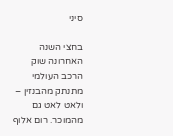סיני

בחצי השנה האחרונה שוק הרכב העולמי מתנתק מהבנזין – ולאט לאט גם מהמוכר. רום אלוף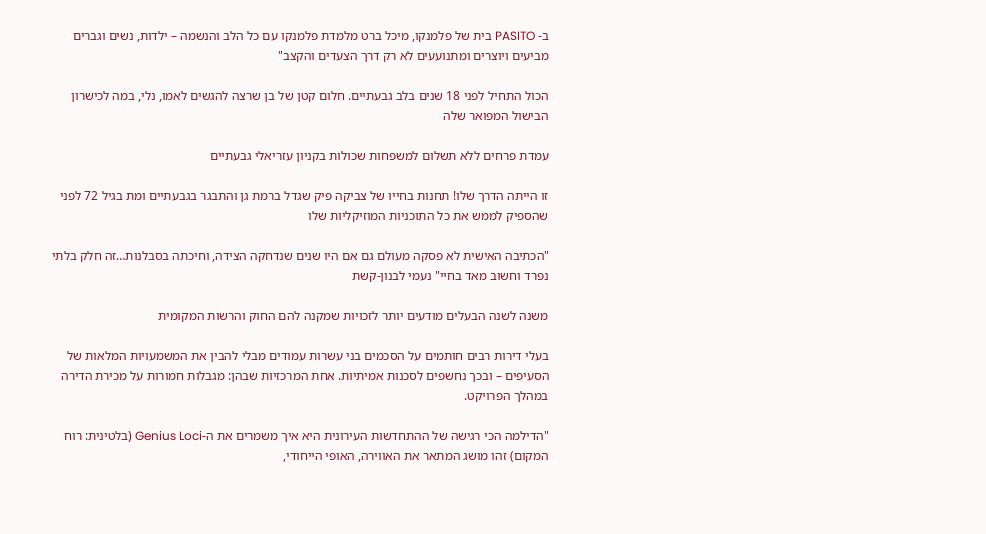ב- PASITO בית של פלמנקו, מיכל ברט מלמדת פלמנקו עם כל הלב והנשמה – ילדות, נשים וגברים מביעים ויוצרים ומתנועעים לא רק דרך הצעדים והקצב"

הכול התחיל לפני 18 שנים בלב גבעתיים. חלום קטן של בן שרצה להגשים לאמו, נלי, במה לכישרון הבישול המפואר שלה

עמדת פרחים ללא תשלום למשפחות שכולות בקניון עזריאלי גבעתיים

זו הייתה הדרך שלו! תחנות בחייו של צביקה פיק שגדל ברמת גן והתבגר בגבעתיים ומת בגיל 72 לפני שהספיק לממש את כל התוכניות המוזיקליות שלו

"הכתיבה האישית לא פסקה מעולם גם אם היו שנים שנדחקה הצידה, וחיכתה בסבלנות…זה חלק בלתי נפרד וחשוב מאד בחיי" נעמי לבנון-קשת

משנה לשנה הבעלים מודעים יותר לזכויות שמקנה להם החוק והרשות המקומית

בעלי דירות רבים חותמים על הסכמים בני עשרות עמודים מבלי להבין את המשמעויות המלאות של הסעיפים – ובכך נחשפים לסכנות אמיתיות. אחת המרכזיות שבהן: מגבלות חמורות על מכירת הדירה במהלך הפרויקט.

"הדילמה הכי רגישה של ההתחדשות העירונית היא איך משמרים את ה-Genius Loci (בלטינית: רוח המקום) זהו מושג המתאר את האווירה, האופי הייחודי,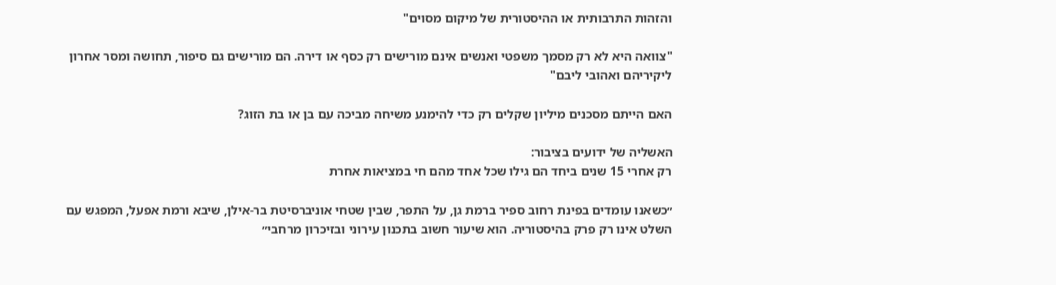והזהות התרבותית או ההיסטורית של מיקום מסוים"

"צוואה היא לא רק מסמך משפטי ואנשים אינם מורישים רק כסף או דירה. הם מורישים גם סיפור, תחושה ומסר אחרון ליקיריהם ואהובי ליבם"

האם הייתם מסכנים מיליון שקלים רק כדי להימנע משיחה מביכה עם בן או בת הזוג?

האשליה של ידועים בציבור:
רק אחרי 15 שנים ביחד הם גילו שכל אחד מהם חי במציאות אחרת

״כשאנו עומדים בפינת רחוב ספיר ברמת גן, על התפר, שבין שטחי אוניברסיטת בר-אילן, שיבא ורמת אפעל, המפגש עם השלט אינו רק פרק בהיסטוריה. הוא שיעור חשוב בתכנון עירוני ובזיכרון מרחבי״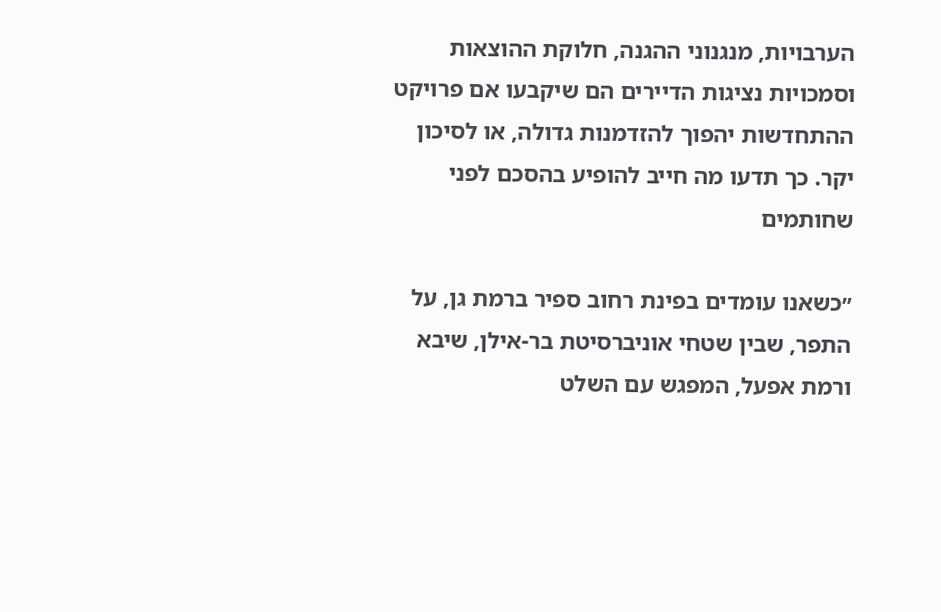הערבויות, מנגנוני ההגנה, חלוקת ההוצאות וסמכויות נציגות הדיירים הם שיקבעו אם פרויקט ההתחדשות יהפוך להזדמנות גדולה, או לסיכון יקר. כך תדעו מה חייב להופיע בהסכם לפני שחותמים

״כשאנו עומדים בפינת רחוב ספיר ברמת גן, על התפר, שבין שטחי אוניברסיטת בר-אילן, שיבא ורמת אפעל, המפגש עם השלט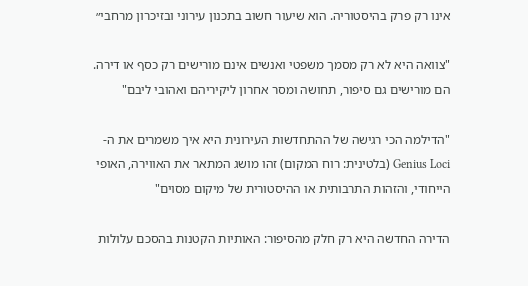אינו רק פרק בהיסטוריה. הוא שיעור חשוב בתכנון עירוני ובזיכרון מרחבי״

"צוואה היא לא רק מסמך משפטי ואנשים אינם מורישים רק כסף או דירה. הם מורישים גם סיפור, תחושה ומסר אחרון ליקיריהם ואהובי ליבם"

"הדילמה הכי רגישה של ההתחדשות העירונית היא איך משמרים את ה-Genius Loci (בלטינית: רוח המקום) זהו מושג המתאר את האווירה, האופי הייחודי, והזהות התרבותית או ההיסטורית של מיקום מסוים"

הדירה החדשה היא רק חלק מהסיפור: האותיות הקטנות בהסכם עלולות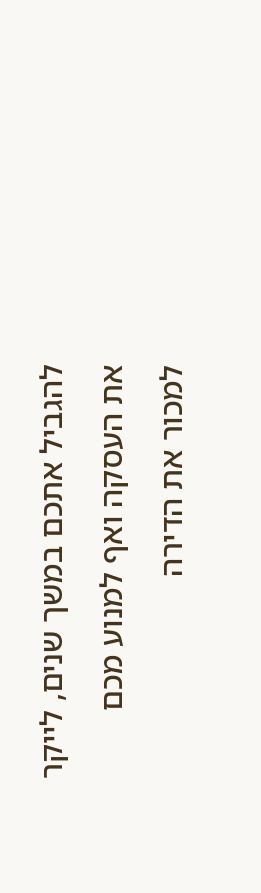להגביל אתכם במשך שנים, לייקר את העסקה ואף למנוע מכם למכור את הדירה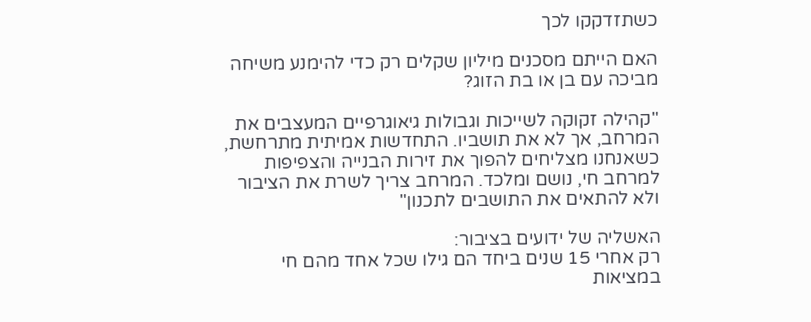כשתזדקקו לכך

האם הייתם מסכנים מיליון שקלים רק כדי להימנע משיחה מביכה עם בן או בת הזוג?

"קהילה זקוקה לשייכות וגבולות גיאוגרפיים המעצבים את המרחב, אך לא את תושביו. התחדשות אמיתית מתרחשת, כשאנחנו מצליחים להפוך את זירות הבנייה והצפיפות למרחב חי, נושם ומלכד. המרחב צריך לשרת את הציבור ולא להתאים את התושבים לתכנון"

האשליה של ידועים בציבור:
רק אחרי 15 שנים ביחד הם גילו שכל אחד מהם חי במציאות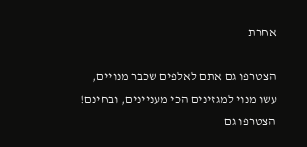אחרת

הצטרפו גם אתם לאלפים שכבר מנויים,
עשו מנוי למגזינים הכי מעניינים, ובחינם!
הצטרפו גם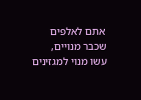אתם לאלפים שכבר מנויים,
עשו מנוי למגזינים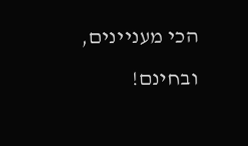הכי מעניינים, ובחינם!